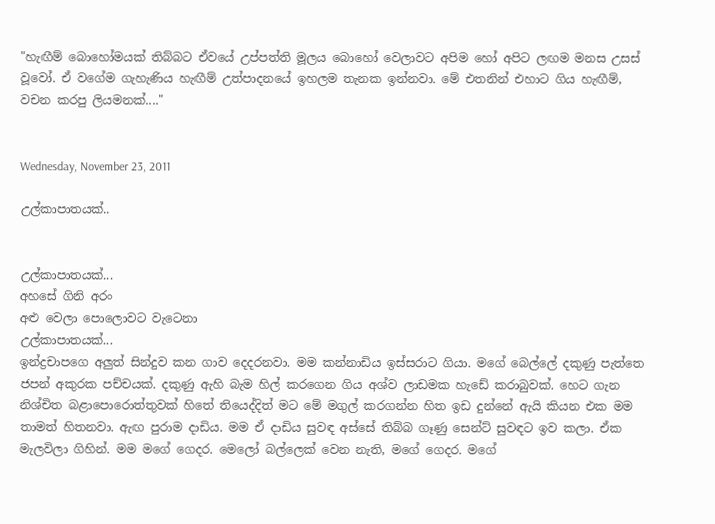"හැඟීම් බොහෝමයක් තිබ්බට ඒවයේ උප්පත්ති මූලය බොහෝ වෙලාවට අපිම හෝ අපිට ලඟම මනස උසස් වූවෝ. ඒ වගේම ගැහැණිය හැඟීම් උත්පාදනයේ ඉහලම තැනක ඉන්නවා. මේ එතනින් එහාට ගිය හැඟීම්, වචන කරපු ලියමනක්...."


Wednesday, November 23, 2011

උල්කාපාතයක්..


උල්කාපාතයක්...
අහසේ ගිනි අරං
අළු වෙලා පොලොවට වැටෙනා
උල්කාපාතයක්...
ඉන්ද්‍රචාපගෙ අලුත් සින්දුව කන ගාව දෙදරනවා. මම කන්නාඩිය ඉස්සරාට ගියා. මගේ බෙල්ලේ දකුණු පැත්තෙ ජපන් අකුරක පච්චයක්. දකුණු ඇහි බැම හිල් කරගෙන ගිය අශ්ව ලාඩමක හැඩේ කරාබුවක්. හෙට ගැන නිශ්චිත බළාපොරොත්තුවක් හිතේ තියෙද්දිත් මට මේ මගුල් කරගන්න හිත ඉඩ දුන්නේ ඇයි කියන එක මම තාමත් හිතනවා. ඇඟ පුරාම දාඩිය. මම ඒ දාඩිය සුවඳ අස්සේ තිබ්බ ගෑණු සෙන්ට් සුවඳට ඉව කලා. ඒක මැලවිලා ගිහින්. මම මගේ ගෙදර. මෙලෝ බල්ලෙක් වෙන නැති, මගේ ගෙදර. මගේ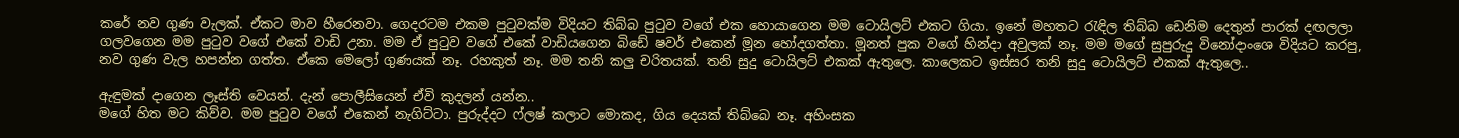කරේ නව ගුණ වැලක්. ඒකට මාව හීරෙනවා. ගෙදරටම එකම පුටුවක්ම විදියට තිබ්බ පුටුව වගේ එක හොයාගෙන මම ටොයිලට් එකට ගියා. ඉනේ මහතට රැඳිල තිබ්බ ඩෙනිම දෙතුන් පාරක් දඟලලා ගලවගෙන මම පුටුව වගේ එකේ වාඩි උනා. මම ඒ පුටුව වගේ එකේ වාඩියගෙන බිඩේ ෂවර් එකෙන් මූන හෝදගත්තා. මූනත් පුක වගේ හින්දා අවුලක් නෑ. මම මගේ සුපුරුදු විනෝදාංශෙ විදියට කරපු, නව ගුණ වැල හපන්න ගත්ත. ඒකෙ මෙලෝ ගුණයක් නෑ. රහකුත් නෑ. මම තනි කලු චරිතයක්. තනි සුදු ටොයිලට් එකක් ඇතුලෙ. කාලෙකට ඉස්සර තනි සුදු ටොයිලට් එකක් ඇතුලෙ..

ඇඳුමක් දාගෙන ලෑස්ති වෙයන්. දැන් පොලීසියෙන් ඒවි කුදලන් යන්න..
මගේ හිත මට කිව්ව. මම පුටුව වගේ එකෙන් නැගිට්ටා. පුරුද්දට ෆ්ලෂ් කලාට මොකද, ගිය දෙයක් තිබ්බෙ නෑ. අහිංසක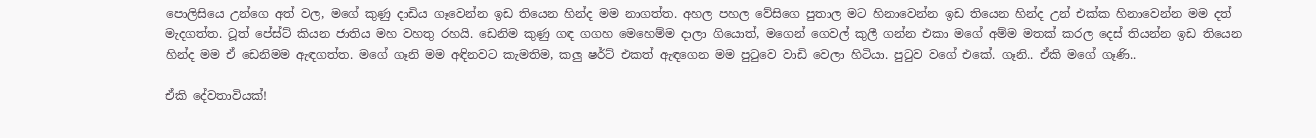පොලිසියෙ උන්ගෙ අත් වල, මගේ කුණු දාඩිය ගෑවෙන්න ඉඩ තියෙන හින්ද මම නාගත්ත. අහල පහල වේසිගෙ පුතාල මට හිනාවෙන්න ඉඩ තියෙන හින්ද උන් එක්ක හිනාවෙන්න මම දත් මැදගත්ත. ටූත් පේස්ට් කියන ජාතිය මහ වහතු රහයි. ඩෙනිම කුණු ගඳ ගගහ මෙහෙම්ම දාලා ගියොත්, මගෙන් ගෙවල් කුලී ගන්න එකා මගේ අම්ම මතක් කරල දෙස් තියන්න ඉඩ තියෙන හින්ද මම ඒ ඩෙනිමම ඇඳගත්ත. මගේ ගෑනි මම අඳිනවට කැමතිම, කලු ෂර්ට් එකත් ඇඳගෙන මම පුටුවෙ වාඩි වෙලා හිටියා. පුටුව වගේ එකේ. ගෑනි.. ඒකි මගේ ගෑණි..

ඒකි දේවතාවියක්!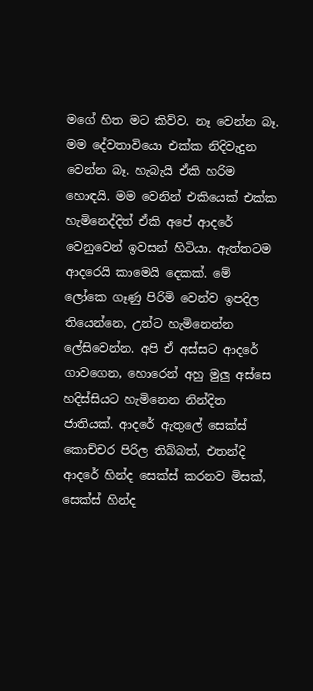මගේ හිත මට කිව්ව. නෑ වෙන්න බෑ. මම දේවතාවියො එක්ක නිදිවැදුන වෙන්න බෑ. හැබැයි ඒකි හරිම හොඳයි. මම වෙනින් එකියෙක් එක්ක හැමිනෙද්දිත් ඒකි අපේ ආදරේ වෙනුවෙන් ඉවසන් හිටියා. ඇත්තටම ආදරෙයි කාමෙයි දෙකක්. මේ ලෝකෙ ගෑණු පිරිමි වෙන්ව ඉපදිල තියෙන්නෙ, උන්ට හැමිනෙන්න ලේසිවෙන්න. අපි ඒ අස්සට ආදරේ ගාවගෙන, හොරෙන් අහු මුලු අස්සෙ හදිස්සියට හැමිනෙන නින්දිත ජාතියක්. ආදරේ ඇතුලේ සෙක්ස් කොච්චර පිරිල තිබ්බත්, එතන්දි ආදරේ හින්ද සෙක්ස් කරනව මිසක්, සෙක්ස් හින්ද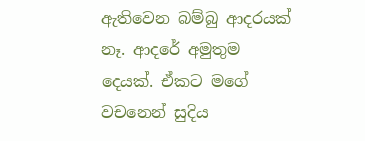ඇතිවෙන බම්බු ආදරයක් නෑ. ආදරේ අමුතුම දෙයක්. ඒකට මගේ වචනෙන් සුදිය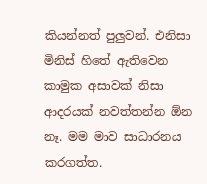කියන්නත් පුලුවන්. එනිසා මිනිස් හිතේ ඇතිවෙන කාමුක අසාවක් නිසා ආදරයක් නවත්තන්න ඕන නෑ. මම මාව සාධාරනය කරගත්ත.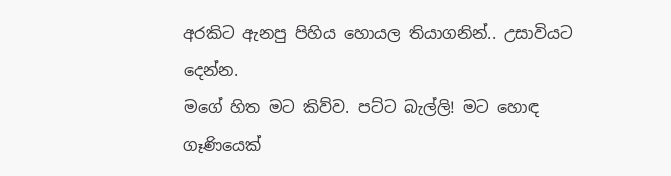අරකිට ඇනපු පිහිය හොයල තියාගනින්.. උසාවියට දෙන්න.
මගේ හිත මට කිව්ව. පට්ට බැල්ලි! මට හොඳ ගෑණියෙක්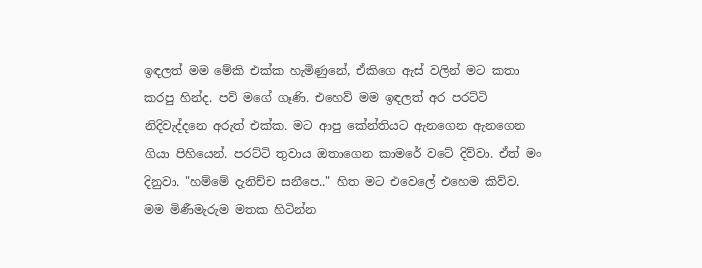ඉඳලත් මම මේකි එක්ක හැමිණුනේ, ඒකිගෙ ඇස් වලින් මට කතා කරපු හින්ද. පව් මගේ ගෑණි. එහෙව් මම ඉඳලත් අර පරට්ටි නිදිවැද්දනෙ අරුත් එක්ක. මට ආපු කේන්තියට ඇනගෙන ඇනගෙන ගියා පිහියෙන්. පරට්ටි තුවාය ඔතාගෙන කාමරේ වටේ දිව්වා. ඒත් මං දිනුවා. "හම්මේ දැනිච්ච සනීපෙ.." හිත මට එවෙලේ එහෙම කිව්ව. මම මිණීමැරුම මතක හිටින්න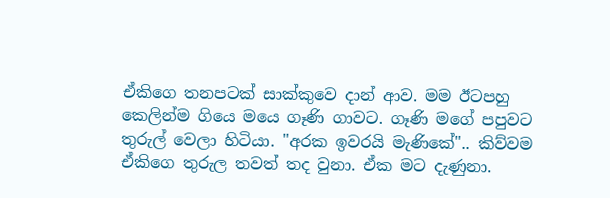ඒකිගෙ තනපටක් සාක්කුවෙ දාන් ආව. මම ඊටපහු කෙලින්ම ගි‍යෙ මයෙ ගෑණි ගාවට. ගෑණි මගේ පපුවට තුරුල් වෙලා හිටියා. "අරක ඉවරයි මැණිකේ".. කිව්වම ඒකිගෙ තුරුල තවත් තද වුනා. ඒක මට දැණුනා.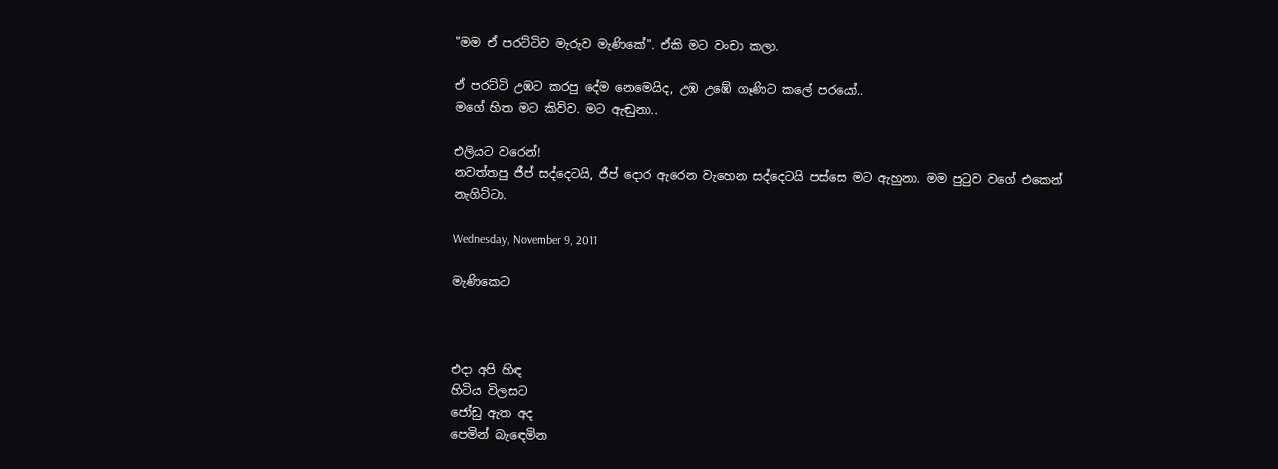"මම ඒ පරට්ටිව මැරුව මැණිකේ". ඒකි මට වංචා කලා.

ඒ පරට්ටි උඹට කරපු දේම නෙමෙයිද, උඹ උඹේ ගෑණිට කලේ පරයෝ..
මගේ හිත මට කිව්ව. මට ඇඬුනා..

එලියට වරෙන්!
නවත්තපු ජීප් සද්දෙටයි, ජීප් දොර ඇරෙන වැහෙන සද්දෙටයි පස්සෙ මට ඇහුනා. මම පුටුව වගේ එකෙන් නැගිට්ටා.

Wednesday, November 9, 2011

මැණිකෙට



එදා අපි හිඳ
හිටිය විලසට
ජෝඩු ඇත අද
පෙමින් බැඳෙමින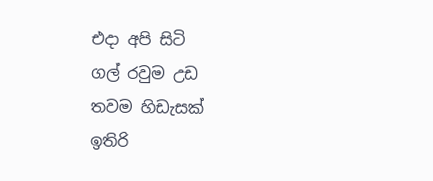එදා අපි සිටි
ගල් රවුම උඩ
තවම හිඩැසක්
ඉතිරි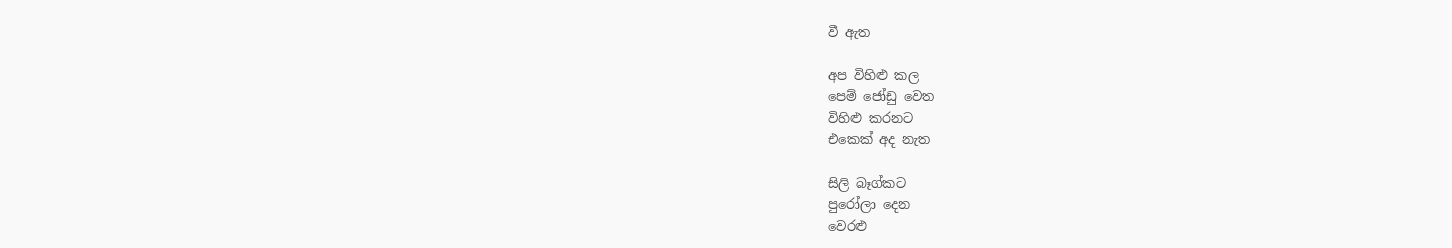වී ඇත

අප විහිළු කල
පෙම් ජෝඩු වෙත
විහිළු කරනට
එකෙක් අද නැත

සිලි බෑග්කට
පුරෝලා දෙන
වෙරළු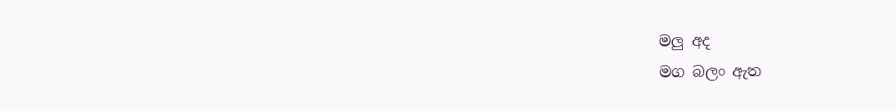මලු අද
මග බලං ඇත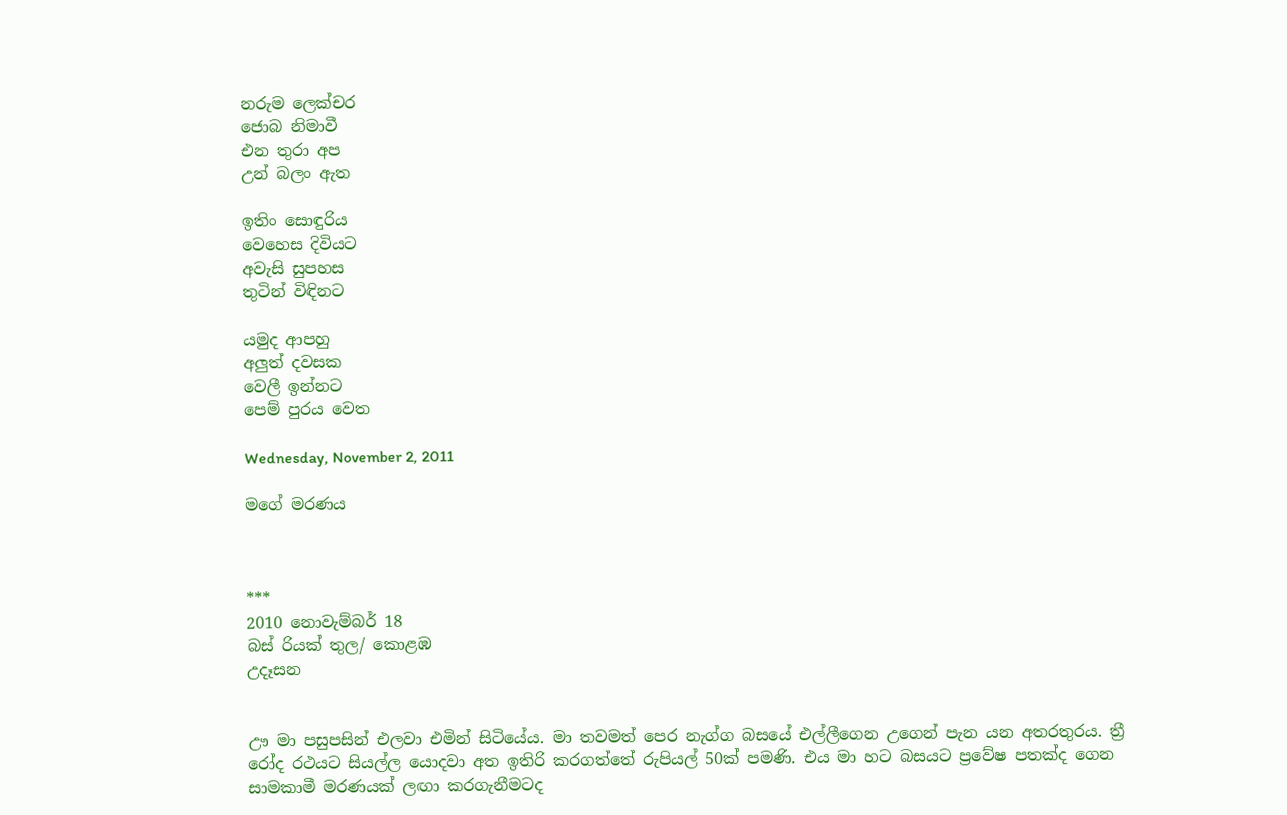නරුම ලෙක්චර
ජොබ නිමාවී
එන තුරා අප
උන් බලං ඇත

ඉතිං සොඳුරිය
වෙහෙස දිවියට
අවැසි සුපහස
තුටින් විඳිනට

යමුද ආපහු
අලුත් දවසක
වෙලී ඉන්නට
පෙම් පුරය වෙත

Wednesday, November 2, 2011

මගේ මරණය



***
2010 නොවැම්බර් 18
බස් රියක් තුල/ කොළඹ
උදෑසන


ඌ මා පසුපසින් එලවා එමින් සිටියේය. මා තවමත් පෙර නැග්ග බසයේ එල්ලීගෙන උගෙන් පැන යන අතරතුරය. ත්‍රී රෝද රථයට සියල්ල යොදවා අත ඉතිරි කරගත්තේ රුපියල් 50ක් පමණි. එය මා හට බසයට ප්‍රවේෂ පතක්ද ගෙන සාමකාමී මරණයක් ලඟා කරගැනීමටද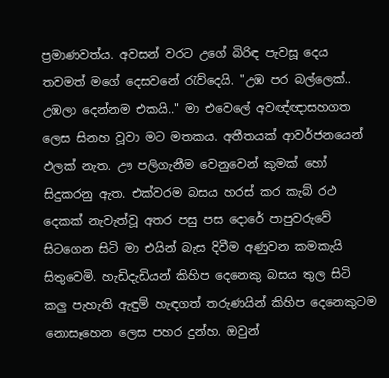ප්‍රමාණවත්ය. අවසන් වරට උගේ බිරිඳ පැවසූ දෙය තවමත් මගේ දෙසවනේ රැව්දෙයි. "උඹ පර බල්ලෙක්.. උඹලා දෙන්නම එකයි.." මා එවෙලේ අවඥ්ඥාසහගත ලෙස සිනහ වූවා මට මතකය. අතීතයක් ආවර්ජනයෙන් ඵලක් නැත. ඌ පලිගැනීම වෙනුවෙන් කුමක් හෝ සිදුකරනු ඇත. එක්වරම බසය හරස් කර කැබ් රථ දෙකක් නැවැත්වූ අතර පසු පස දොරේ පාපුවරුවේ සිටගෙන සිටි මා එයින් බැස දිවීම අණුවන කමකැයි සිතුවෙමි. හැඩිදැඩියන් කිහිප දෙනෙකු බසය තුල සිටි කලු පැහැති ඇඳුම් හැඳගත් තරුණයින් කිහිප දෙනෙකුටම නොසෑහෙන ලෙස පහර දුන්හ. ඔවුන්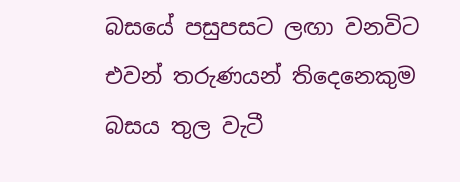බසයේ පසුපසට ලඟා වනවිට එවන් තරුණයන් තිදෙනෙකුම බසය තුල වැටී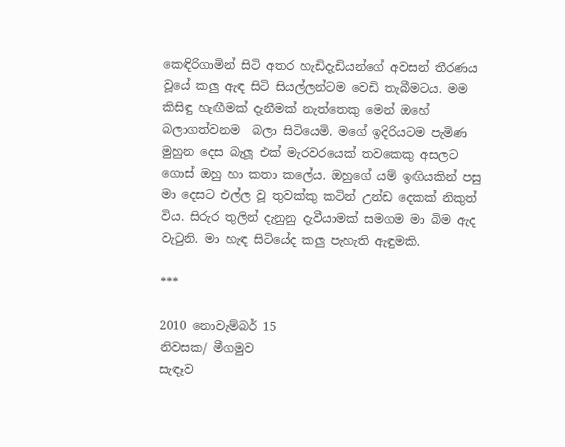කෙඳිරිගාමින් සිටි අතර හැඩිදැඩියන්ගේ අවසන් තීරණය වූයේ කලු ඇඳ සිටි සියල්ලන්ටම වෙඩි තැබීමටය. මම කිසිඳු හැඟීමක් දැනීමක් නැත්තෙකු මෙන් ඔහේ බලාගත්වනම  බලා සිටියෙමි. මගේ ඉදිරියටම පැමිණ මුහුන දෙස බැලූ එක් මැරවරයෙක් තවකෙකු අසලට ගොස් ඔහු හා කතා කලේය. ඔහුගේ යම් ඉඟියකින් පසු මා දෙසට එල්ල වූ තුවක්කු කටින් උන්ඩ දෙකක් නිකුත් විය. සිරුර තුලින් දැනුනු දැවීයාමක් සමගම මා බිම ඇද වැටුනි. මා හැඳ සිටියේද කලු පැහැති ඇඳුමකි.

***

2010 නොවැම්බර් 15
නිවසක/ මීගමුව
සැඳෑව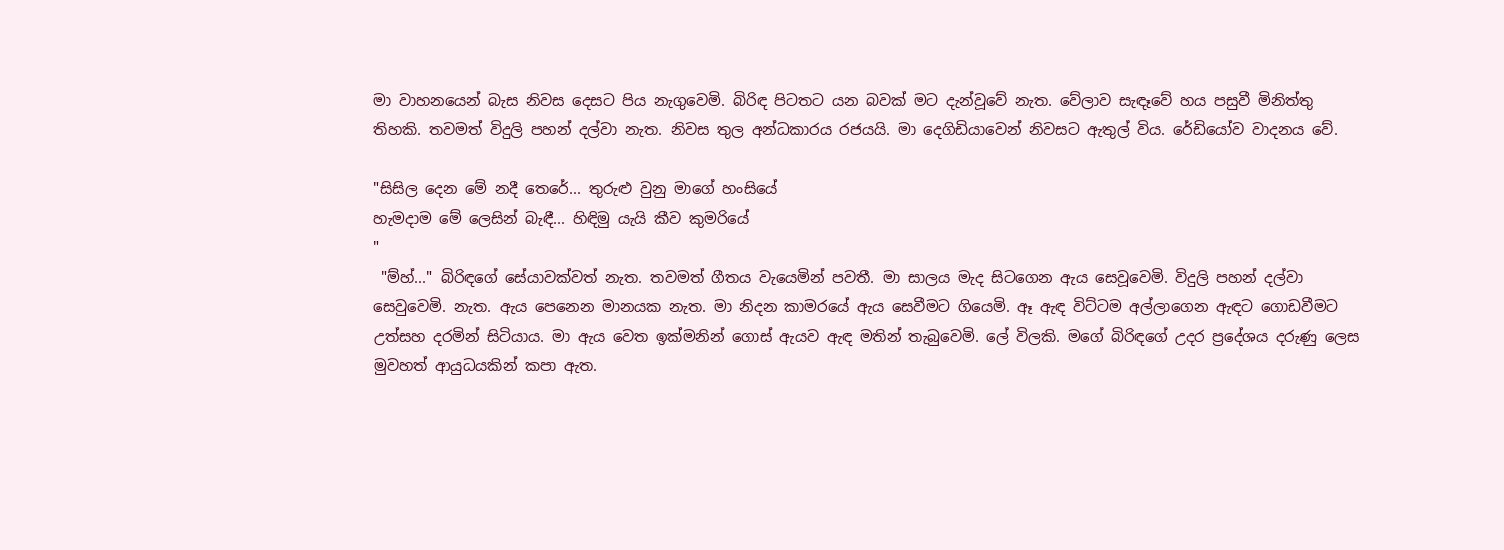මා වාහනයෙන් බැස නිවස දෙසට පිය නැගුවෙමි. බිරිඳ පිටතට යන බවක් මට දැන්වූවේ නැත. වේලාව සැඳෑවේ හය පසුවී මිනිත්තු තිහකි. තවමත් විදුලි පහන් දල්වා නැත. නිවස තුල අන්ධකාරය රජයයි. මා දෙගිඩියාවෙන් නිවසට ඇතුල් විය. රේඩියෝව වාදනය වේ.

"සිසිල දෙන මේ නදී තෙරේ... තුරුළු වුනු මාගේ හංසියේ
හැමදාම මේ ලෙසින් බැඳී... හිඳිමු යැයි කීව කුමරියේ
"
 "ම්හ්..." බිරිඳගේ සේයාවක්වත් නැත. තවමත් ගීතය වැයෙමින් පවතී. මා සාලය මැද සිටගෙන ඇය සෙවූවෙමි. විදුලි පහන් දල්වා සෙවුවෙමි. නැත. ඇය පෙනෙන මානයක නැත. මා නිදන කාමරයේ ඇය සෙවීමට ගියෙමි. ඈ ඇඳ විට්ටම අල්ලාගෙන ඇඳට ගොඩවීමට උත්සහ දරමින් සිටියාය. මා ඇය වෙත ඉක්මනින් ගොස් ඇයව ඇඳ මතින් තැබුවෙමි. ලේ විලකි. මගේ බිරිඳගේ උදර ප්‍රදේශය දරුණු ලෙස මුවහත් ආයුධයකින් කපා ඇත.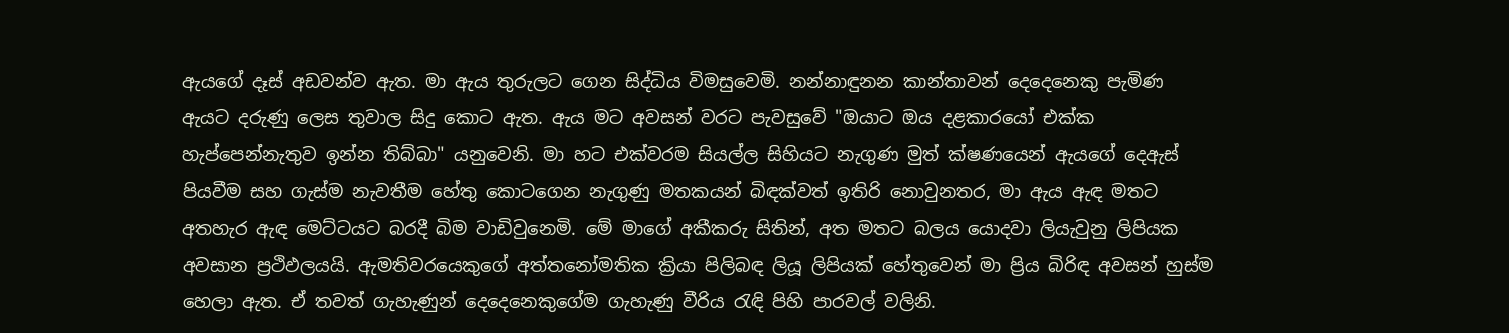ඇයගේ දෑස් අඩවන්ව ඇත. මා ඇය තුරුලට ගෙන සිද්ධිය විමසුවෙමි. නන්නාඳුනන කාන්තාවන් දෙදෙනෙකු පැමිණ ඇයට දරුණු ලෙස තුවාල සිදු කොට ඇත. ඇය මට අවසන් වරට පැවසුවේ "ඔයාට ඔය දළකාරයෝ එක්ක හැප්පෙන්නැතුව ඉන්න තිබ්බා" යනුවෙනි. මා හට එක්වරම සියල්ල සිහියට නැගුණ මුත් ක්ෂණයෙන් ඇයගේ දෙඇස් පියවීම සහ ගැස්ම නැවතීම හේතු කොටගෙන නැගුණු මතකයන් බිඳක්වත් ඉතිරි නොවුනතර, මා ඇය ඇඳ මතට අතහැර ඇඳ මෙට්ටයට බරදී බිම වාඩිවුනෙමි. මේ මාගේ අකීකරු සිතින්, අත මතට බලය යොදවා ලියැවුනු ලිපියක අවසාන ප්‍රථිඵලයයි. ඇමතිවරයෙකුගේ අත්තනෝමතික ක්‍රියා පිලිබඳ ලියූ ලිපියක් හේතුවෙන් මා ප්‍රිය බිරිඳ අවසන් හුස්ම හෙලා ඇත. ඒ තවත් ගැහැණුන් දෙදෙනෙකුගේම ගැහැණු වීරිය රැඳි පිහි පාරවල් වලිනි.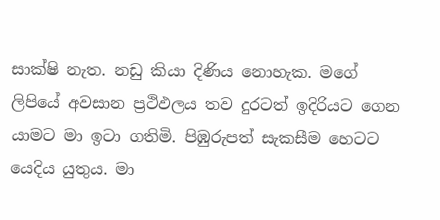සාක්ෂි නැත. නඩු කියා දිණිය නොහැක. මගේ ලිපියේ අවසාන ප්‍රථිඵලය තව දුරටත් ඉදිරියට ගෙන යාමට මා ඉටා ගතිමි. පිඹුරුපත් සැකසීම හෙටට යෙදිය යුතුය. මා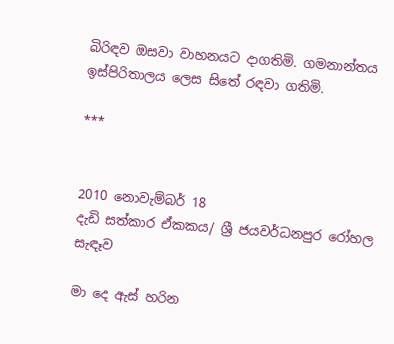බිරිඳව ඔසවා වාහනයට දාගතිමි. ගමනාන්තය ඉස්පිරිතාලය ලෙස සිතේ රඳවා ගතිමි.

***


2010 නොවැම්බර් 18
දැඩි සත්කාර ඒකකය/ ශ්‍රී ජයවර්ධනපුර රෝහල
සැඳෑව

මා දෙ ඇස් හරින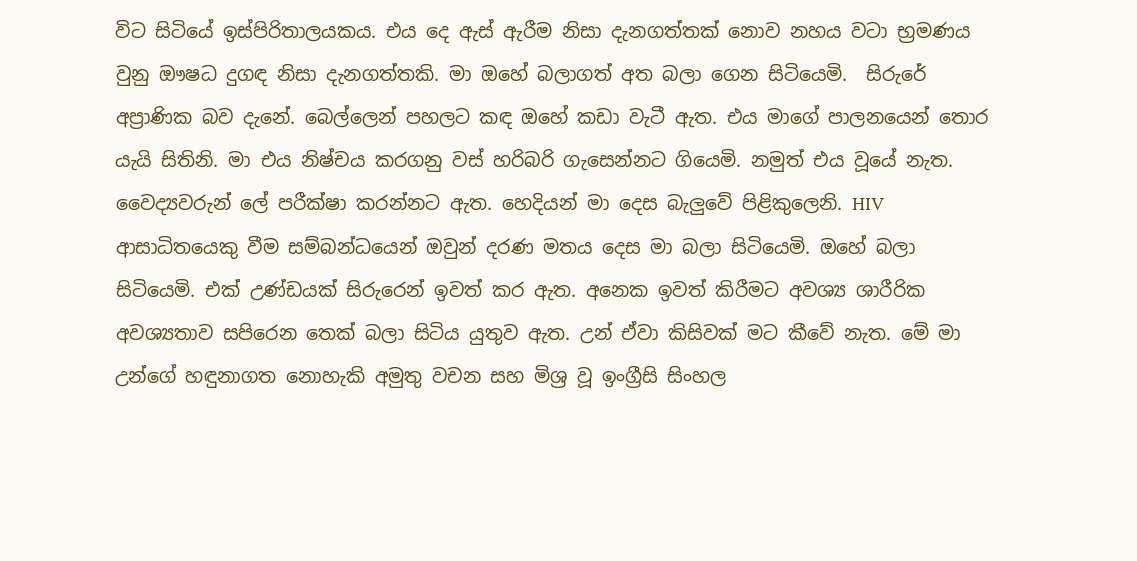විට සිටියේ ඉස්පිරිතාලයකය. එය දෙ ඇස් ඇරීම නිසා දැනගත්තක් නොව නහය වටා භ්‍රමණය වුනු ඖෂධ දුගඳ නිසා දැනගත්තකි. මා ඔහේ බලාගත් අත බලා ගෙන සිටියෙමි.  සිරුරේ අප්‍රාණික බව දැනේ. බෙල්ලෙන් පහලට කඳ ඔහේ කඩා වැටී ඇත. එය මාගේ පාලනයෙන් තොර යැයි සිතිනි. මා එය නිෂ්චය කරගනු වස් හරිබරි ගැසෙන්නට ගියෙමි. නමුත් එය වූයේ නැත. වෛද්‍යවරුන් ලේ පරීක්ෂා කරන්නට ඇත. හෙදියන් මා දෙස බැලුවේ පිළිකුලෙනි. HIV ආසාධිතයෙකු වීම සම්බන්ධයෙන් ඔවුන් දරණ මතය දෙස මා බලා සිටියෙමි. ඔහේ බලා සිටියෙමි. එක් උණ්ඩයක් සිරුරෙන් ඉවත් කර ඇත. අනෙක ඉවත් කිරීමට අවශ්‍ය ශාරීරික අවශ්‍යතාව සපිරෙන තෙක් බලා සිටිය යුතුව ඇත. උන් ඒවා කිසිවක් මට කීවේ නැත. මේ මා උන්ගේ හඳුනාගත නොහැකි අමුතු වචන සහ මිශ්‍ර වූ ඉංග්‍රීසි සිංහල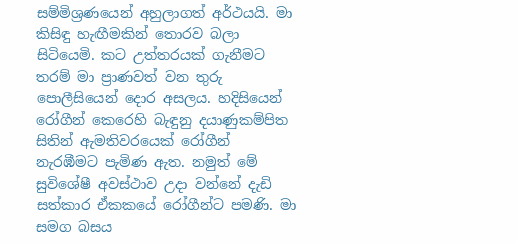සම්මිශ්‍රණයෙන් අහුලාගත් අර්ථයයි. මා කිසිඳු හැඟීමකින් තොරව බලා සිටියෙමි. කට උත්තරයක් ගැනීමට තරම් මා ප්‍රාණවත් වන තුරු පොලීසියෙන් දොර අසලය. හදිසියෙන් රෝගීන් කෙරෙහි බැඳුනු දයාණුකම්පිත සිතින් ඇමතිවරයෙක් රෝගීන් නැරඹීමට පැමිණ ඇත. නමුත් මේ සුවිශේෂී අවස්ථාව උදා වන්නේ දැඩි සත්කාර ඒකකයේ රෝගීන්ට පමණි. මා සමග බසය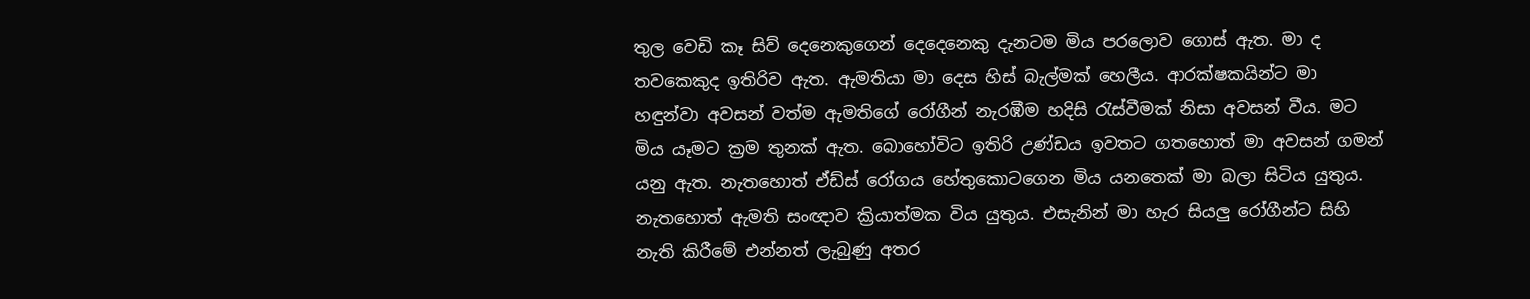තුල වෙඩි කෑ සිව් දෙනෙකුගෙන් දෙදෙනෙකු දැනටම මිය පරලොව ගොස් ඇත. මා ද තවකෙකුද ඉතිරිව ඇත. ඇමතියා මා දෙස හිස් බැල්මක් හෙලීය. ආරක්ෂකයින්ට මා හඳුන්වා අවසන් වත්ම ඇමතිගේ රෝගීන් නැරඹීම හදිසි රැස්වීමක් නිසා අවසන් වීය. මට මිය යෑමට ක්‍රම තුනක් ඇත. බොහෝවිට ඉතිරි උණ්ඩය ඉවතට ගතහොත් මා අවසන් ගමන් යනු ඇත. නැතහොත් ඒඩ්ස් රෝගය හේතුකොටගෙන මිය යනතෙක් මා බලා සිටිය යුතුය. නැතහොත් ඇමති සංඥාව ක්‍රියාත්මක විය යුතුය. එසැනින් මා හැර සියලු රෝගීන්ට සිහි නැති කිරීමේ එන්නත් ලැබුණු අතර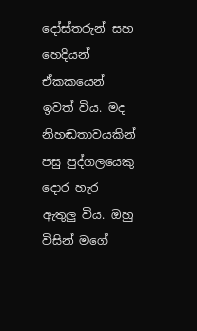දෝස්තරුන් සහ හෙදියන් ඒකකයෙන් ඉවත් විය. මද නිහඬතාවයකින් පසු පුද්ගලයෙකු දොර හැර ඇතුලු විය. ඔහු විසින් මගේ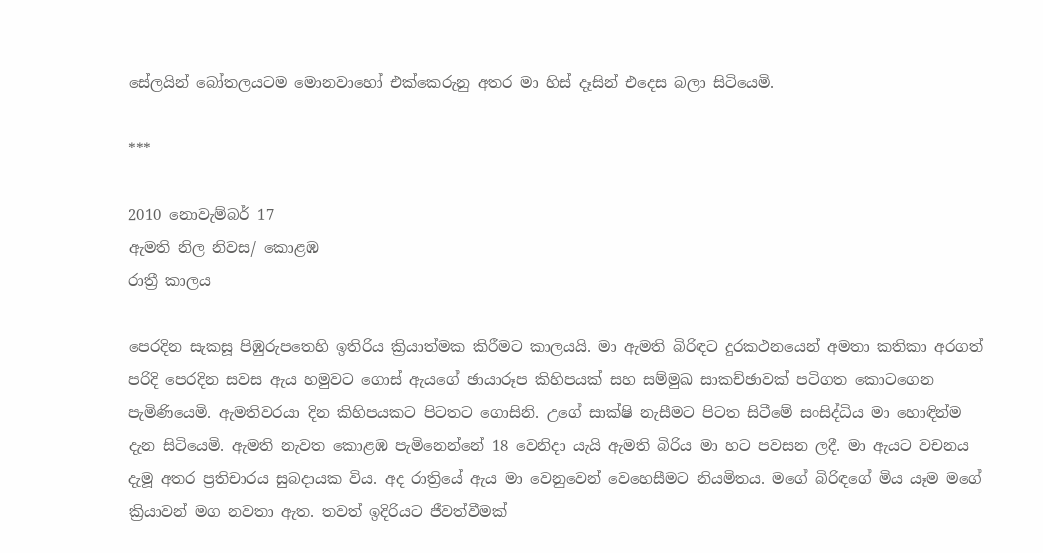සේලයින් බෝතලයටම මොනවාහෝ එක්කෙරුනු අතර මා හිස් දෑසින් එදෙස බලා සිටියෙමි.

***

2010 නොවැම්බර් 17
ඇමති නිල නිවස/ කොළඹ
රාත්‍රී කාලය

පෙරදින සැකසූ පිඹුරුපතෙහි ඉතිරිය ක්‍රියාත්මක කිරීමට කාලයයි. මා ඇමති බිරිඳට දුරකථනයෙන් අමතා කතිකා අරගත් පරිදි පෙරදින සවස ඇය හමුවට ගොස් ඇයගේ ඡායාරූප කිහිපයක් සහ සම්මුඛ සාකච්ඡාවක් පටිගත කොටගෙන පැමිණියෙමි. ඇමතිවරයා දින කිහිපයකට පිටතට ගොසිනි. උගේ සාක්ෂි නැසීමට පිටත සිටීමේ සංසිද්ධිය මා හොඳින්ම දැන සිටියෙමි. ඇමති නැවත කොළඹ පැමිනෙන්නේ 18 වෙනිදා යැයි ඇමති බිරිය මා හට පවසන ලදී. මා ඇයට වචනය දැමූ අතර ප්‍රතිචාරය සුබදායක විය. අද රාත්‍රියේ ඇය මා වෙනුවෙන් වෙහෙසීමට නියමිතය. මගේ බිරිඳගේ මිය යෑම මගේ ක්‍රියාවන් මග නවතා ඇත. තවත් ඉදිරියට ජීවත්වීමක්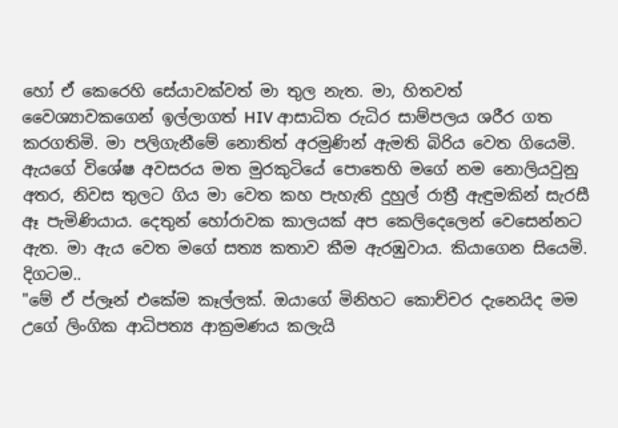හෝ ඒ කෙරෙහි සේයාවක්වත් මා තුල නැත. මා, හිතවත් වෛශ්‍යාවකගෙන් ඉල්ලාගත් HIV ආසාධිත රුධිර සාම්පලය ශරීර ගත කරගතිමි. මා පලිගැනීමේ නොතිත් අරමුණින් ඇමති බිරිය වෙත ගියෙමි. ඇයගේ විශේෂ අවසරය මත මුරකුටියේ පොතෙහි මගේ නම නොලියවුනු අතර, නිවස තුලට ගිය මා වෙත කහ පැහැති දුහුල් රාත්‍රී ඇඳුමකින් සැරසී ඈ පැමිණියාය. දෙතුන් හෝරාවක කාලයක් අප කෙලිදෙලෙන් වෙසෙන්නට ඇත. මා ඇය වෙත මගේ සත්‍ය කතාව කීම ඇරඹුවාය. කියාගෙන සියෙමි. දිගටම..
"මේ ඒ ප්ලෑන් එකේම කෑල්ලක්. ඔයාගේ මිනිහට කොච්චර දැනෙයිද මම උගේ ලිංගික ආධිපත්‍ය ආක්‍රමණය කලැයි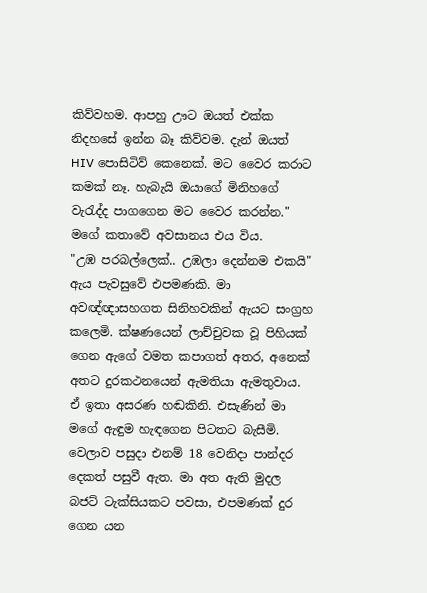කිව්වහම. ආපහු ඌට ඔයත් එක්ක නිදහසේ ඉන්න බෑ කිව්වම. දැන් ඔයත් HIV පොසිටිව් කෙනෙක්. මට වෛර කරාට කමක් නෑ. හැබැ‍යි ඔයාගේ මිනිහගේ වැරැද්ද පාගගෙන මට වෛර කරන්න."
මගේ කතාවේ අවසානය එය විය.
"උඹ පරබල්ලෙක්.. උඹලා දෙන්නම එකයි"
ඇය පැවසුවේ එපමණකි. මා අවඥ්ඥාසහගත සිනිහවකින් ඇයට සංග්‍රහ කලෙමි. ක්ෂණයෙන් ලාච්චුවක වූ පිහියක් ගෙන ඇගේ වමත කපාගත් අතර, අනෙක් අතට දුරකථනයෙන් ඇමතියා ඇමතුවාය. ඒ ඉතා අසරණ හඬකිනි. එසැණින් මා මගේ ඇඳුම හැඳගෙන පිටතට බැසීමි. වෙලාව පසුදා එනම් 18 වෙනිදා පාන්දර දෙකත් පසුවී ඇත. මා අත ඇති මුදල බජට් ටැක්සියකට පවසා, එපමණක් දුර ගෙන යන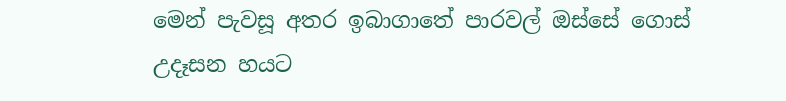මෙන් පැවසූ අතර ඉබාගාතේ පාරවල් ඔස්සේ ගොස් උදෑසන හයට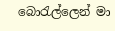බොරැල්ලෙන් මා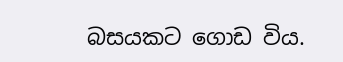බසයකට ගොඩ විය.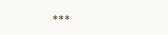***